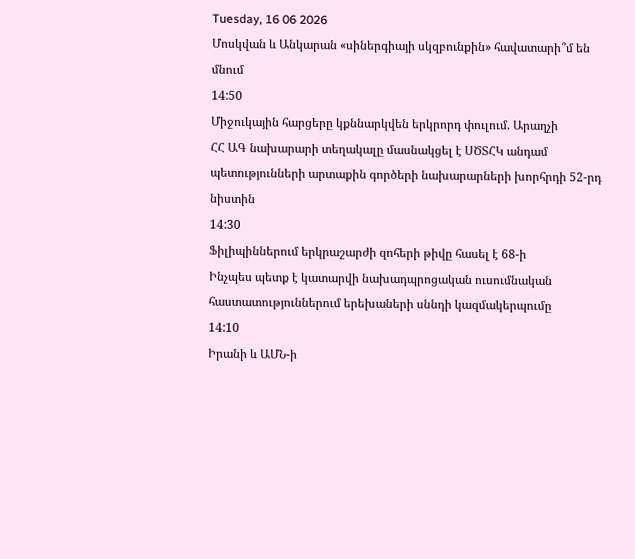Tuesday, 16 06 2026
Մոսկվան և Անկարան «սիներգիայի սկզբունքին» հավատարի՞մ են մնում
14:50
Միջուկային հարցերը կքննարկվեն երկրորդ փուլում. Արաղչի
ՀՀ ԱԳ նախարարի տեղակալը մասնակցել է ՍԾՏՀԿ անդամ պետությունների արտաքին գործերի նախարարների խորհրդի 52-րդ նիստին
14:30
Ֆիլիպիններում երկրաշարժի զոհերի թիվը հասել է 68-ի
Ինչպես պետք է կատարվի նախադպրոցական ուսումնական հաստատություններում երեխաների սննդի կազմակերպումը
14:10
Իրանի և ԱՄՆ-ի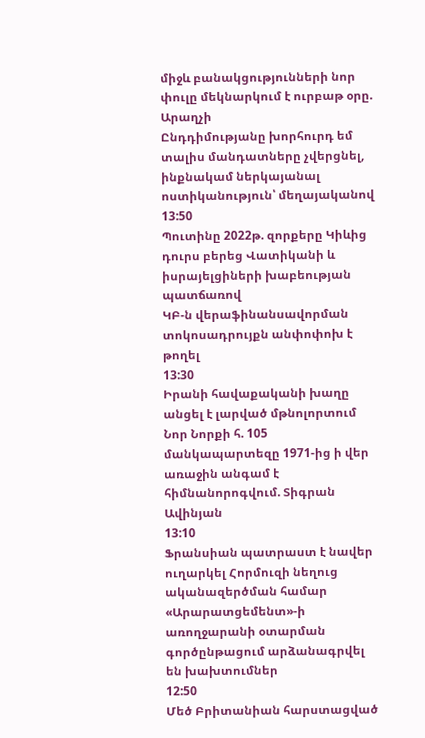միջև բանակցությունների նոր փուլը մեկնարկում է ուրբաթ օրը. Արաղչի
Ընդդիմությանը խորհուրդ եմ տալիս մանդատները չվերցնել, ինքնակամ ներկայանալ ոստիկանություն՝ մեղայականով
13:50
Պուտինը 2022թ. զորքերը Կիևից դուրս բերեց Վատիկանի և իսրայելցիների խաբեության պատճառով
ԿԲ-ն վերաֆինանսավորման տոկոսադրույքն անփոփոխ է թողել
13:30
Իրանի հավաքականի խաղը անցել է լարված մթնոլորտում
Նոր Նորքի հ. 105 մանկապարտեզը 1971-ից ի վեր առաջին անգամ է հիմնանորոգվում. Տիգրան Ավինյան
13:10
Ֆրանսիան պատրաստ է նավեր ուղարկել Հորմուզի նեղուց ականազերծման համար
«Արարատցեմենտ»-ի առողջարանի օտարման գործընթացում արձանագրվել են խախտումներ
12:50
Մեծ Բրիտանիան հարստացված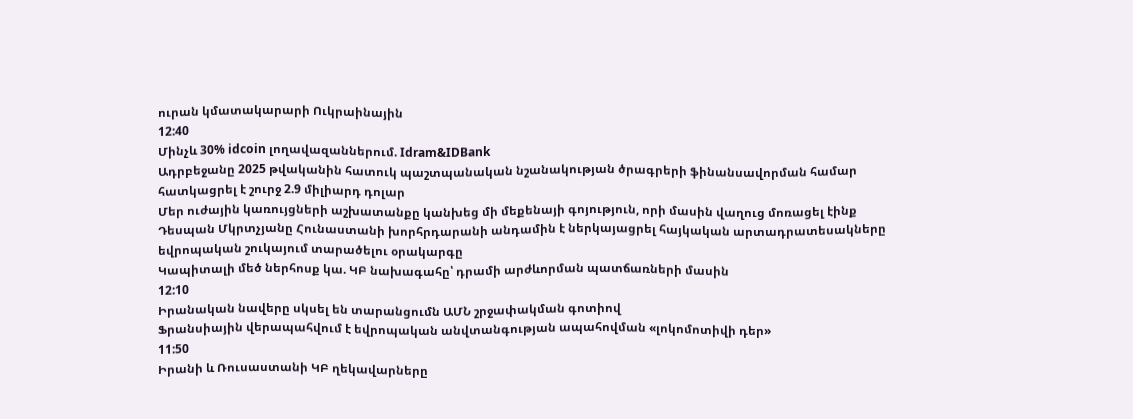ուրան կմատակարարի Ուկրաինային
12:40
Մինչև 30% idcoin լողավազաններում. Idram&IDBank
Ադրբեջանը 2025 թվականին հատուկ պաշտպանական նշանակության ծրագրերի ֆինանսավորման համար հատկացրել է շուրջ 2.9 միլիարդ դոլար
Մեր ուժային կառույցների աշխատանքը կանխեց մի մեքենայի գոյություն, որի մասին վաղուց մոռացել էինք
Դեսպան Մկրտչյանը Հունաստանի խորհրդարանի անդամին է ներկայացրել հայկական արտադրատեսակները եվրոպական շուկայում տարածելու օրակարգը
Կապիտալի մեծ ներհոսք կա. ԿԲ նախագահը՝ դրամի արժևորման պատճառների մասին
12:10
Իրանական նավերը սկսել են տարանցումն ԱՄՆ շրջափակման գոտիով
Ֆրանսիային վերապահվում է եվրոպական անվտանգության ապահովման «լոկոմոտիվի դեր»
11:50
Իրանի և Ռուսաստանի ԿԲ ղեկավարները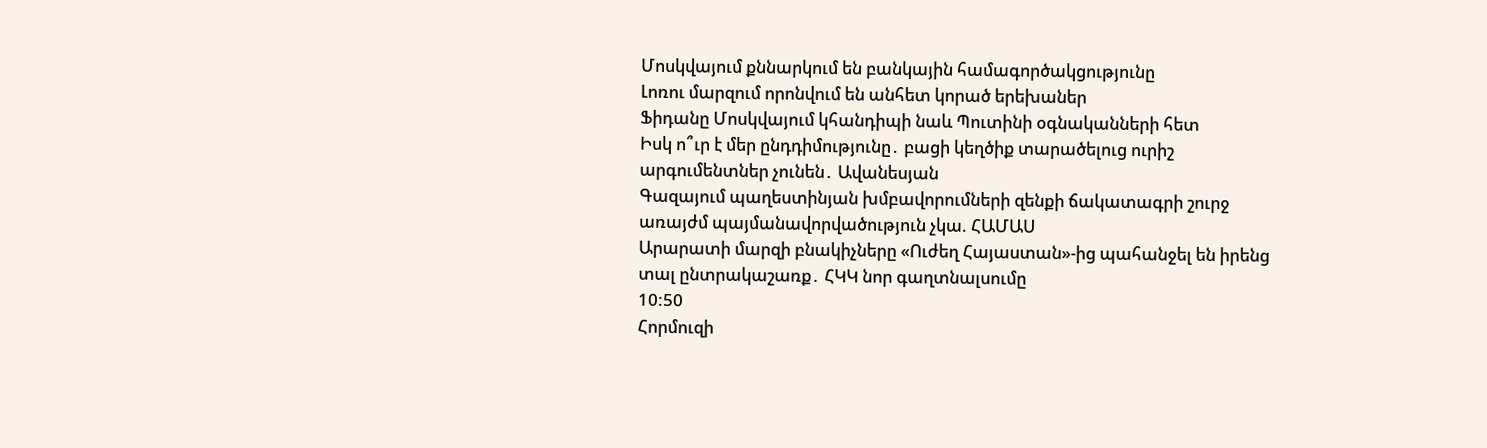Մոսկվայում քննարկում են բանկային համագործակցությունը
Լոռու մարզում որոնվում են անհետ կորած երեխաներ
Ֆիդանը Մոսկվայում կհանդիպի նաև Պուտինի օգնականների հետ
Իսկ ո՞ւր է մեր ընդդիմությունը․ բացի կեղծիք տարածելուց ուրիշ արգումենտներ չունեն․ Ավանեսյան
Գազայում պաղեստինյան խմբավորումների զենքի ճակատագրի շուրջ առայժմ պայմանավորվածություն չկա. ՀԱՄԱՍ
Արարատի մարզի բնակիչները «Ուժեղ Հայաստան»-ից պահանջել են իրենց տալ ընտրակաշառք․ ՀԿԿ նոր գաղտնալսումը
10:50
Հորմուզի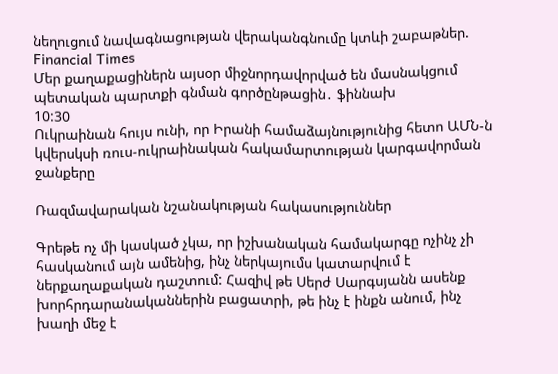նեղուցում նավագնացության վերականգնումը կտևի շաբաթներ. Financial Times
Մեր քաղաքացիներն այսօր միջնորդավորված են մասնակցում պետական պարտքի գնման գործընթացին․ ֆիննախ
10:30
Ուկրաինան հույս ունի, որ Իրանի համաձայնությունից հետո ԱՄՆ-ն կվերսկսի ռուս-ուկրաինական հակամարտության կարգավորման ջանքերը

Ռազմավարական նշանակության հակասություններ

Գրեթե ոչ մի կասկած չկա, որ իշխանական համակարգը ոչինչ չի հասկանում այն ամենից, ինչ ներկայումս կատարվում է ներքաղաքական դաշտում: Հազիվ թե Սերժ Սարգսյանն ասենք խորհրդարանականներին բացատրի, թե ինչ է ինքն անում, ինչ խաղի մեջ է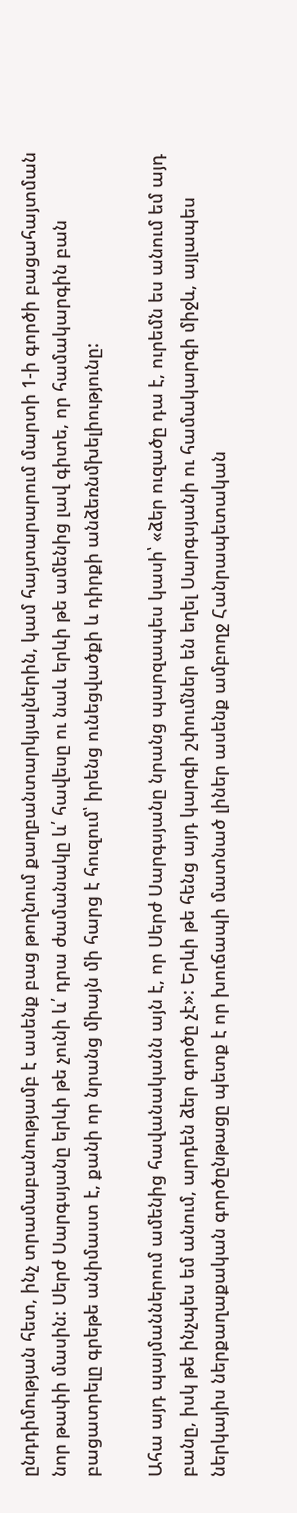ընդդիմության հետ, ինչ տրամաբանությամբ է ասենք բաց թողնում քաղբանտարկյալներին, կամ հայտարարում մարտի 1-ի գործի բացահայտման նոր թափի մասին: Սերժ Սարգսյանը երևի թե չունի և՛ դրա ժամանակը և՛ հավեսը ու նաև երևի թե ամենից լավ գիտե, որ համակարգին բան բացատրելը գրեթե անիմաստ է, քանի որ նրանց միայն մի հարց է հուզում՝ իրենց ունեցվածքի և դիրքի անձեռնմխելիությունը:

Ահա այդ պայմաններում ամենից հավանականն այն է, որ Սերժ Սարգսյանը նրանց պարզապես կասի՝ «ձեր ուզածը դա է, ուրեմն ես անում եմ այդ բանը, իսկ թե ինչպես եմ անում, արդեն ձեր գործը չէ»: Երևի թե հենց այդ կարգի շփումներ են եղել Սարգսյանի ու համակարգի միջև, այլապես ներկայիս ներքաղաքական գործընթացը պետք է որ խուճապի մատնած լիներ ասենք ամբողջ Հանրապետական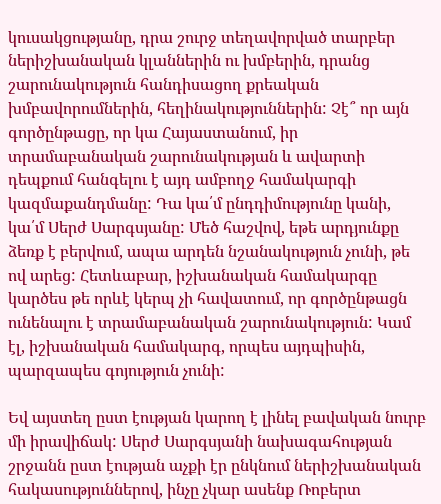կուսակցությանը, դրա շուրջ տեղավորված տարբեր ներիշխանական կլաններին ու խմբերին, դրանց շարունակություն հանդիսացող քրեական խմբավորումներին, հեղինակություններին: Չէ՞ որ այն գործընթացը, որ կա Հայաստանում, իր տրամաբանական շարունակության և ավարտի դեպքում հանգելու է այդ ամբողջ համակարգի կազմաքանդմանը: Դա կա՛մ ընդդիմությունը կանի, կա՛մ Սերժ Սարգսյանը: Մեծ հաշվով, եթե արդյունքը ձեռք է բերվում, ապա արդեն նշանակություն չունի, թե ով արեց: Հետևաբար, իշխանական համակարգը կարծես թե որևէ կերպ չի հավատում, որ գործընթացն ունենալու է տրամաբանական շարունակություն: Կամ էլ, իշխանական համակարգ, որպես այդպիսին, պարզապես գոյություն չունի:

Եվ այստեղ ըստ էության կարող է լինել բավական նուրբ մի իրավիճակ: Սերժ Սարգսյանի նախագահության շրջանն ըստ էության աչքի էր ընկնում ներիշխանական հակասություններով, ինչը չկար ասենք Ռոբերտ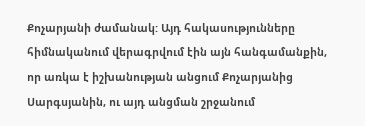Քոչարյանի ժամանակ: Այդ հակասությունները հիմնականում վերագրվում էին այն հանգամանքին, որ առկա է իշխանության անցում Քոչարյանից Սարգսյանին, ու այդ անցման շրջանում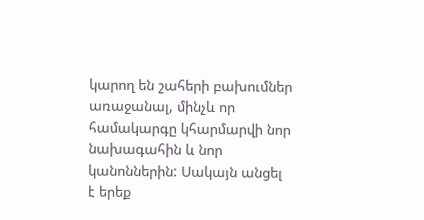կարող են շահերի բախումներ առաջանալ, մինչև որ համակարգը կհարմարվի նոր նախագահին և նոր կանոններին: Սակայն անցել է երեք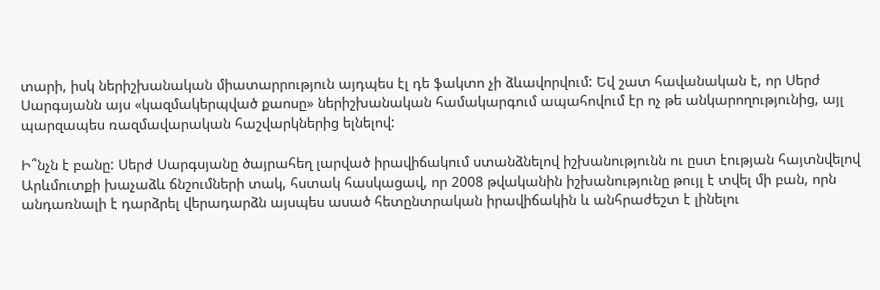տարի, իսկ ներիշխանական միատարրություն այդպես էլ դե ֆակտո չի ձևավորվում: Եվ շատ հավանական է, որ Սերժ Սարգսյանն այս «կազմակերպված քաոսը» ներիշխանական համակարգում ապահովում էր ոչ թե անկարողությունից, այլ պարզապես ռազմավարական հաշվարկներից ելնելով:

Ի՞նչն է բանը: Սերժ Սարգսյանը ծայրահեղ լարված իրավիճակում ստանձնելով իշխանությունն ու ըստ էության հայտնվելով Արևմուտքի խաչաձև ճնշումների տակ, հստակ հասկացավ, որ 2008 թվականին իշխանությունը թույլ է տվել մի բան, որն անդառնալի է դարձրել վերադարձն այսպես ասած հետընտրական իրավիճակին և անհրաժեշտ է լինելու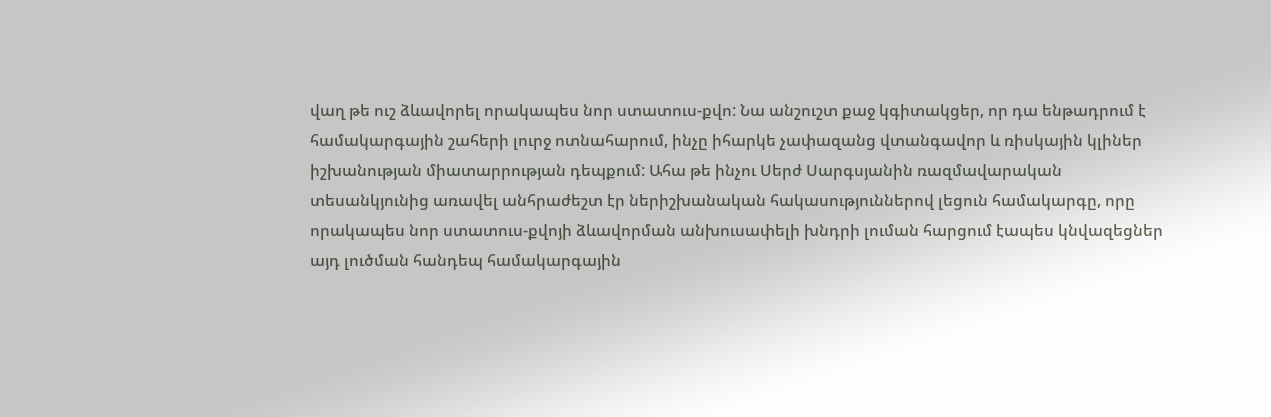վաղ թե ուշ ձևավորել որակապես նոր ստատուս-քվո: Նա անշուշտ քաջ կգիտակցեր, որ դա ենթադրում է համակարգային շահերի լուրջ ոտնահարում, ինչը իհարկե չափազանց վտանգավոր և ռիսկային կլիներ իշխանության միատարրության դեպքում: Ահա թե ինչու Սերժ Սարգսյանին ռազմավարական տեսանկյունից առավել անհրաժեշտ էր ներիշխանական հակասություններով լեցուն համակարգը, որը որակապես նոր ստատուս-քվոյի ձևավորման անխուսափելի խնդրի լուման հարցում էապես կնվազեցներ այդ լուծման հանդեպ համակարգային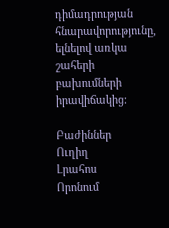դիմադրության հնարավորությունը, ելնելով առկա շահերի բախումների իրավիճակից:

Բաժիններ
Ուղիղ
Լրահոս
Որոնում